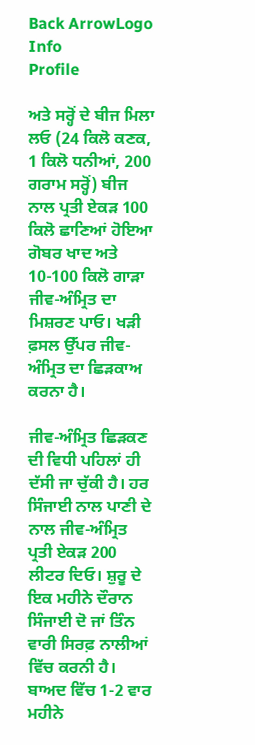Back ArrowLogo
Info
Profile

ਅਤੇ ਸਰ੍ਹੋਂ ਦੇ ਬੀਜ ਮਿਲਾ ਲਓ (24 ਕਿਲੋ ਕਣਕ, 1 ਕਿਲੋ ਧਨੀਆਂ, 200 ਗਰਾਮ ਸਰ੍ਹੋਂ) ਬੀਜ ਨਾਲ ਪ੍ਰਤੀ ਏਕੜ 100 ਕਿਲੋ ਛਾਣਿਆਂ ਹੋਇਆ ਗੋਬਰ ਖਾਦ ਅਤੇ 10-100 ਕਿਲੋ ਗਾੜਾ ਜੀਵ-ਅੰਮ੍ਰਿਤ ਦਾ ਮਿਸ਼ਰਣ ਪਾਓ। ਖੜੀ ਫ਼ਸਲ ਉੱਪਰ ਜੀਵ-ਅੰਮ੍ਰਿਤ ਦਾ ਛਿੜਕਾਅ ਕਰਨਾ ਹੈ।

ਜੀਵ-ਅੰਮ੍ਰਿਤ ਛਿੜਕਣ ਦੀ ਵਿਧੀ ਪਹਿਲਾਂ ਹੀ ਦੱਸੀ ਜਾ ਚੁੱਕੀ ਹੈ। ਹਰ ਸਿੰਜਾਈ ਨਾਲ ਪਾਣੀ ਦੇ ਨਾਲ ਜੀਵ-ਅੰਮ੍ਰਿਤ ਪ੍ਰਤੀ ਏਕੜ 200 ਲੀਟਰ ਦਿਓ। ਸ਼ੁਰੂ ਦੇ ਇਕ ਮਹੀਨੇ ਦੌਰਾਨ ਸਿੰਜਾਈ ਦੋ ਜਾਂ ਤਿੰਨ ਵਾਰੀ ਸਿਰਫ਼ ਨਾਲੀਆਂ ਵਿੱਚ ਕਰਨੀ ਹੈ। ਬਾਅਦ ਵਿੱਚ 1-2 ਵਾਰ ਮਹੀਨੇ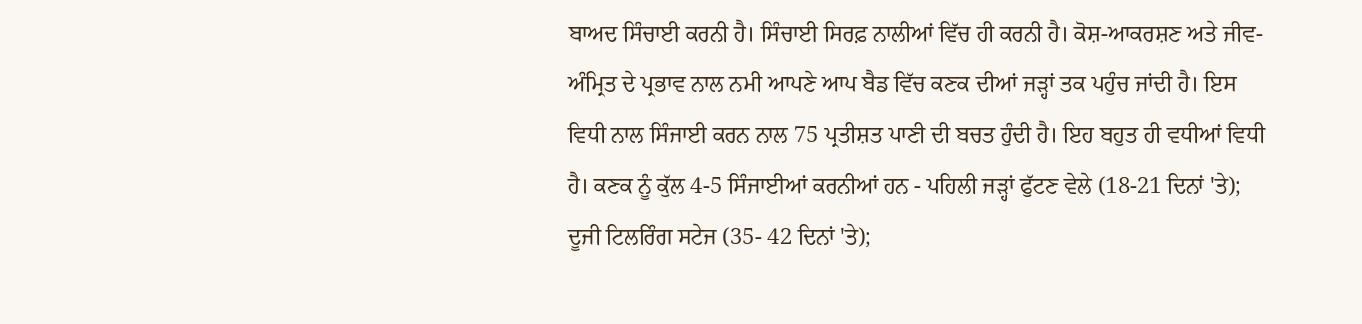ਬਾਅਦ ਸਿੰਚਾਈ ਕਰਨੀ ਹੈ। ਸਿੰਚਾਈ ਸਿਰਫ਼ ਨਾਲੀਆਂ ਵਿੱਚ ਹੀ ਕਰਨੀ ਹੈ। ਕੋਸ਼-ਆਕਰਸ਼ਣ ਅਤੇ ਜੀਵ-ਅੰਮ੍ਰਿਤ ਦੇ ਪ੍ਰਭਾਵ ਨਾਲ ਨਮੀ ਆਪਣੇ ਆਪ ਬੈਡ ਵਿੱਚ ਕਣਕ ਦੀਆਂ ਜੜ੍ਹਾਂ ਤਕ ਪਹੁੰਚ ਜਾਂਦੀ ਹੈ। ਇਸ ਵਿਧੀ ਨਾਲ ਸਿੰਜਾਈ ਕਰਨ ਨਾਲ 75 ਪ੍ਰਤੀਸ਼ਤ ਪਾਣੀ ਦੀ ਬਚਤ ਹੁੰਦੀ ਹੈ। ਇਹ ਬਹੁਤ ਹੀ ਵਧੀਆਂ ਵਿਧੀ ਹੈ। ਕਣਕ ਨੂੰ ਕੁੱਲ 4-5 ਸਿੰਜਾਈਆਂ ਕਰਨੀਆਂ ਹਨ - ਪਹਿਲੀ ਜੜ੍ਹਾਂ ਫੁੱਟਣ ਵੇਲੇ (18-21 ਦਿਨਾਂ 'ਤੇ); ਦੂਜੀ ਟਿਲਰਿੰਗ ਸਟੇਜ (35- 42 ਦਿਨਾਂ 'ਤੇ);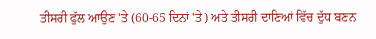ਤੀਸਰੀ ਫੁੱਲ ਆਉਣ 'ਤੇ (60-65 ਦਿਨਾਂ 'ਤੇ) ਅਤੇ ਤੀਸਰੀ ਦਾਣਿਆਂ ਵਿੱਚ ਦੁੱਧ ਬਣਨ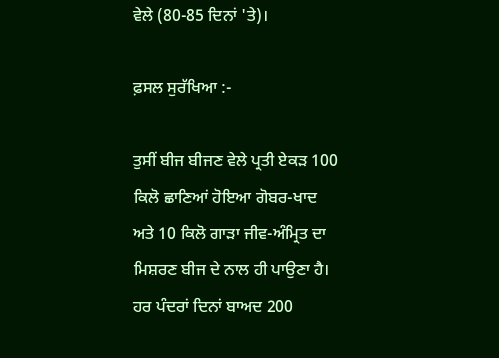ਵੇਲੇ (80-85 ਦਿਨਾਂ 'ਤੇ)।

ਫ਼ਸਲ ਸੁਰੱਖਿਆ :-

ਤੁਸੀਂ ਬੀਜ ਬੀਜਣ ਵੇਲੇ ਪ੍ਰਤੀ ਏਕੜ 100 ਕਿਲੋ ਛਾਣਿਆਂ ਹੋਇਆ ਗੋਬਰ-ਖਾਦ ਅਤੇ 10 ਕਿਲੋ ਗਾੜਾ ਜੀਵ-ਅੰਮ੍ਰਿਤ ਦਾ ਮਿਸ਼ਰਣ ਬੀਜ ਦੇ ਨਾਲ ਹੀ ਪਾਉਣਾ ਹੈ। ਹਰ ਪੰਦਰਾਂ ਦਿਨਾਂ ਬਾਅਦ 200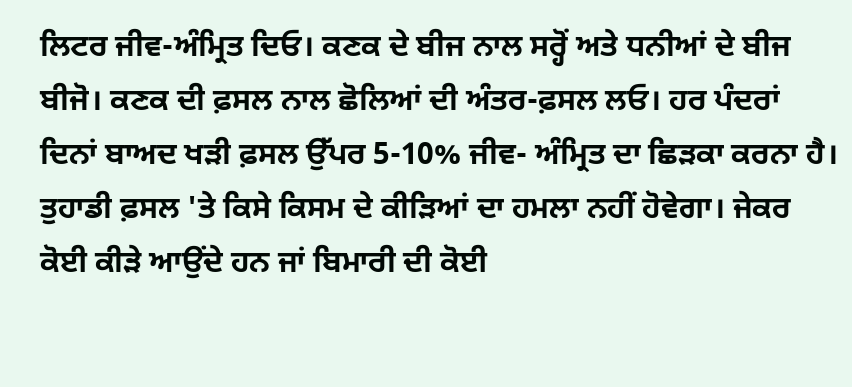ਲਿਟਰ ਜੀਵ-ਅੰਮ੍ਰਿਤ ਦਿਓ। ਕਣਕ ਦੇ ਬੀਜ ਨਾਲ ਸਰ੍ਹੋਂ ਅਤੇ ਧਨੀਆਂ ਦੇ ਬੀਜ ਬੀਜੋ। ਕਣਕ ਦੀ ਫ਼ਸਲ ਨਾਲ ਛੋਲਿਆਂ ਦੀ ਅੰਤਰ-ਫ਼ਸਲ ਲਓ। ਹਰ ਪੰਦਰਾਂ ਦਿਨਾਂ ਬਾਅਦ ਖੜੀ ਫ਼ਸਲ ਉੱਪਰ 5-10% ਜੀਵ- ਅੰਮ੍ਰਿਤ ਦਾ ਛਿੜਕਾ ਕਰਨਾ ਹੈ। ਤੁਹਾਡੀ ਫ਼ਸਲ 'ਤੇ ਕਿਸੇ ਕਿਸਮ ਦੇ ਕੀੜਿਆਂ ਦਾ ਹਮਲਾ ਨਹੀਂ ਹੋਵੇਗਾ। ਜੇਕਰ ਕੋਈ ਕੀੜੇ ਆਉਂਦੇ ਹਨ ਜਾਂ ਬਿਮਾਰੀ ਦੀ ਕੋਈ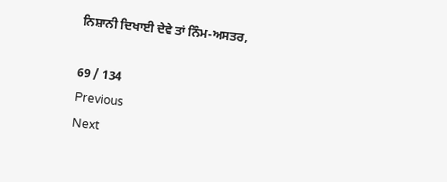ਨਿਸ਼ਾਨੀ ਦਿਖਾਈ ਦੇਵੇ ਤਾਂ ਨਿੰਮ-ਅਸਤਰ,

69 / 134
Previous
Next